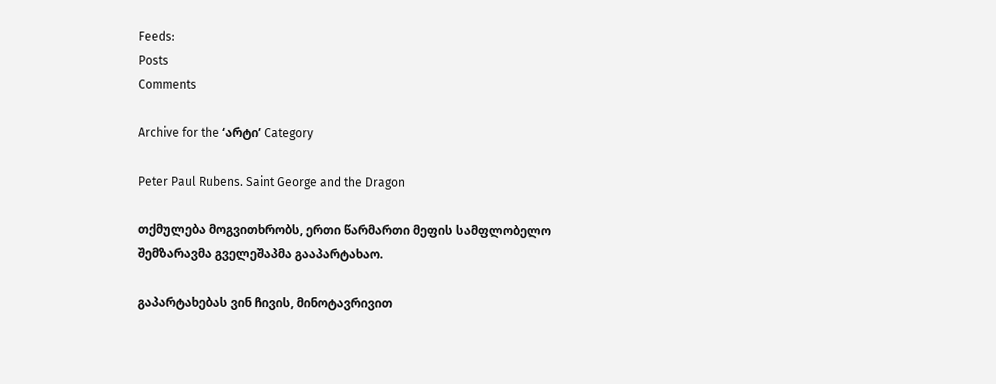Feeds:
Posts
Comments

Archive for the ‘არტი’ Category

Peter Paul Rubens. Saint George and the Dragon

თქმულება მოგვითხრობს, ერთი წარმართი მეფის სამფლობელო შემზარავმა გველეშაპმა გააპარტახაო.

გაპარტახებას ვინ ჩივის, მინოტავრივით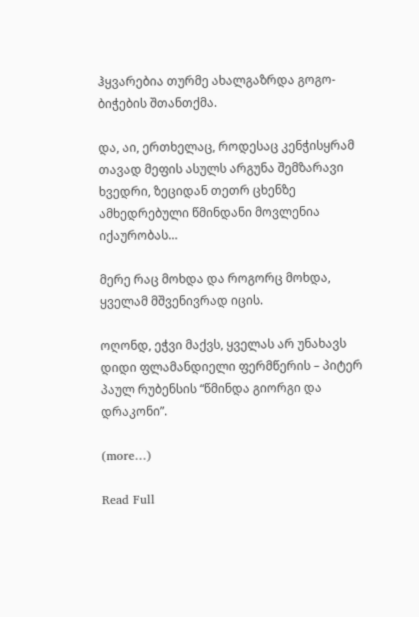ჰყვარებია თურმე ახალგაზრდა გოგო-ბიჭების შთანთქმა.

და, აი, ერთხელაც, როდესაც კენჭისყრამ თავად მეფის ასულს არგუნა შემზარავი ხვედრი, ზეციდან თეთრ ცხენზე ამხედრებული წმინდანი მოვლენია იქაურობას…

მერე რაც მოხდა და როგორც მოხდა, ყველამ მშვენივრად იცის.

ოღონდ, ეჭვი მაქვს, ყველას არ უნახავს დიდი ფლამანდიელი ფერმწერის – პიტერ პაულ რუბენსის “წმინდა გიორგი და დრაკონი”.

(more…)

Read Full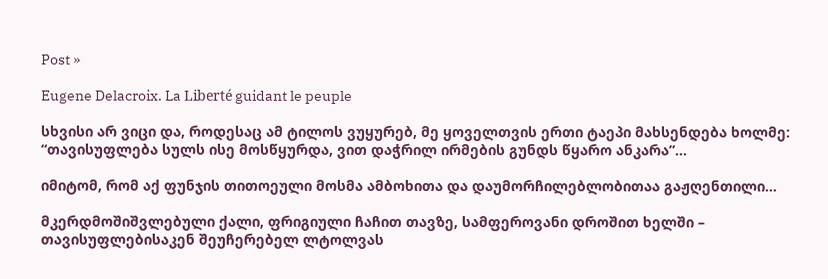Post »

Eugene Delacroix. La Liberté guidant le peuple

სხვისი არ ვიცი და, როდესაც ამ ტილოს ვუყურებ, მე ყოველთვის ერთი ტაეპი მახსენდება ხოლმე: “თავისუფლება სულს ისე მოსწყურდა, ვით დაჭრილ ირმების გუნდს წყარო ანკარა”…

იმიტომ, რომ აქ ფუნჯის თითოეული მოსმა ამბოხითა და დაუმორჩილებლობითაა გაჟღენთილი…

მკერდმოშიშვლებული ქალი, ფრიგიული ჩაჩით თავზე, სამფეროვანი დროშით ხელში – თავისუფლებისაკენ შეუჩერებელ ლტოლვას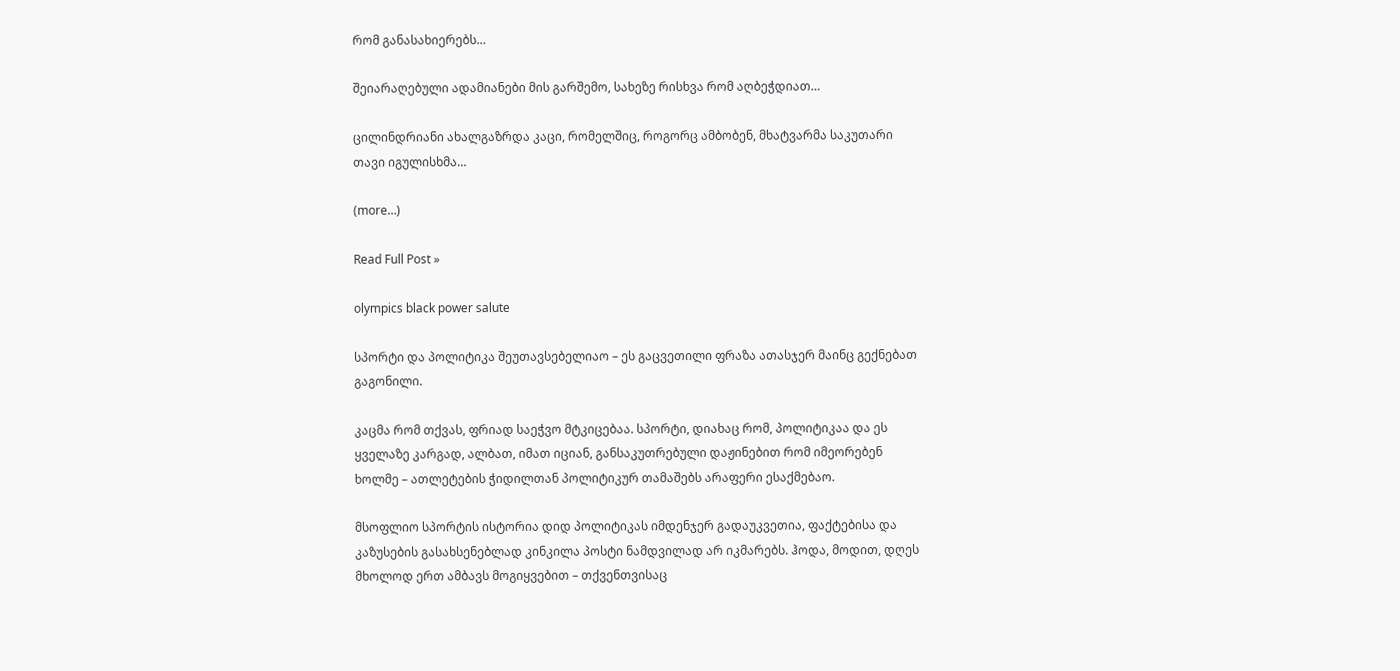რომ განასახიერებს…

შეიარაღებული ადამიანები მის გარშემო, სახეზე რისხვა რომ აღბეჭდიათ…

ცილინდრიანი ახალგაზრდა კაცი, რომელშიც, როგორც ამბობენ, მხატვარმა საკუთარი თავი იგულისხმა…

(more…)

Read Full Post »

olympics black power salute

სპორტი და პოლიტიკა შეუთავსებელიაო – ეს გაცვეთილი ფრაზა ათასჯერ მაინც გექნებათ გაგონილი.

კაცმა რომ თქვას, ფრიად საეჭვო მტკიცებაა. სპორტი, დიახაც რომ, პოლიტიკაა და ეს ყველაზე კარგად, ალბათ, იმათ იციან, განსაკუთრებული დაჟინებით რომ იმეორებენ ხოლმე – ათლეტების ჭიდილთან პოლიტიკურ თამაშებს არაფერი ესაქმებაო.

მსოფლიო სპორტის ისტორია დიდ პოლიტიკას იმდენჯერ გადაუკვეთია, ფაქტებისა და კაზუსების გასახსენებლად კინკილა პოსტი ნამდვილად არ იკმარებს. ჰოდა, მოდით, დღეს მხოლოდ ერთ ამბავს მოგიყვებით – თქვენთვისაც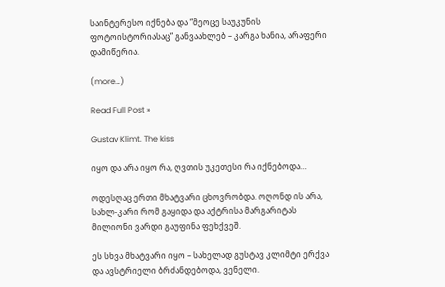საინტერესო იქნება და “მეოცე საუკუნის ფოტოისტორიასაც” განვაახლებ – კარგა ხანია, არაფერი დამიწერია.

(more…)

Read Full Post »

Gustav Klimt. The kiss

იყო და არა იყო რა, ღვთის უკეთესი რა იქნებოდა…

ოდესღაც ერთი მხატვარი ცხოვრობდა. ოღონდ ის არა, სახლ-კარი რომ გაყიდა და აქტრისა მარგარიტას მილიონი ვარდი გაუფინა ფეხქვეშ.

ეს სხვა მხატვარი იყო – სახელად გუსტავ კლიმტი ერქვა და ავსტრიელი ბრძანდებოდა, ვენელი.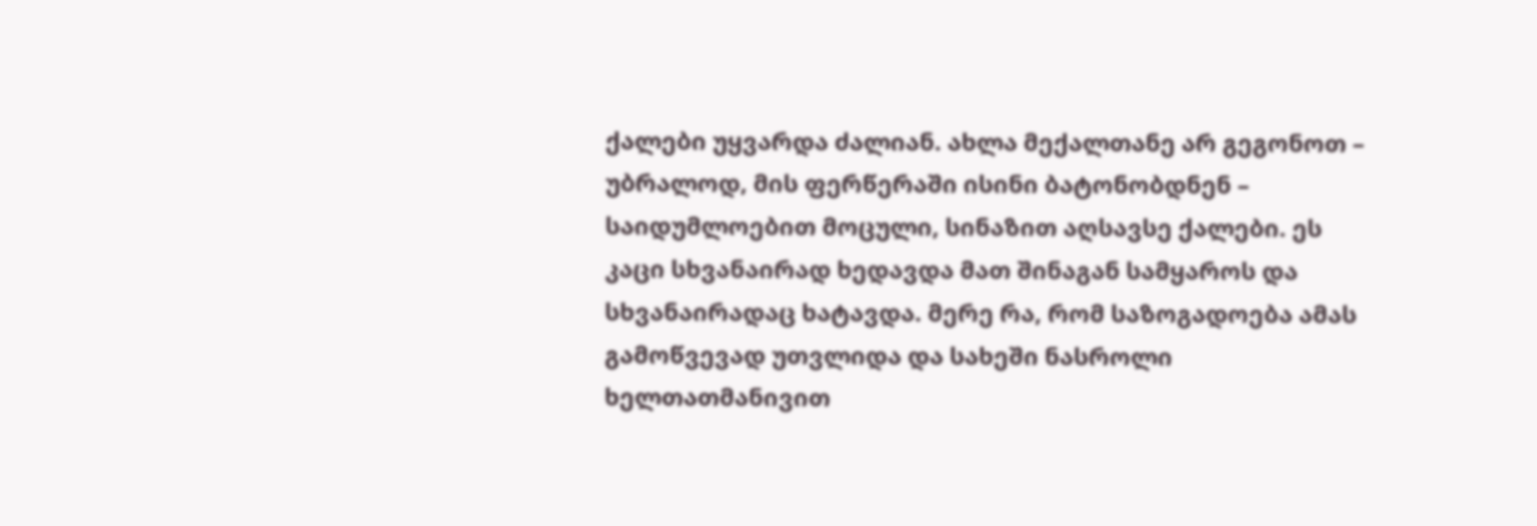ქალები უყვარდა ძალიან. ახლა მექალთანე არ გეგონოთ – უბრალოდ, მის ფერწერაში ისინი ბატონობდნენ – საიდუმლოებით მოცული, სინაზით აღსავსე ქალები. ეს კაცი სხვანაირად ხედავდა მათ შინაგან სამყაროს და სხვანაირადაც ხატავდა. მერე რა, რომ საზოგადოება ამას გამოწვევად უთვლიდა და სახეში ნასროლი ხელთათმანივით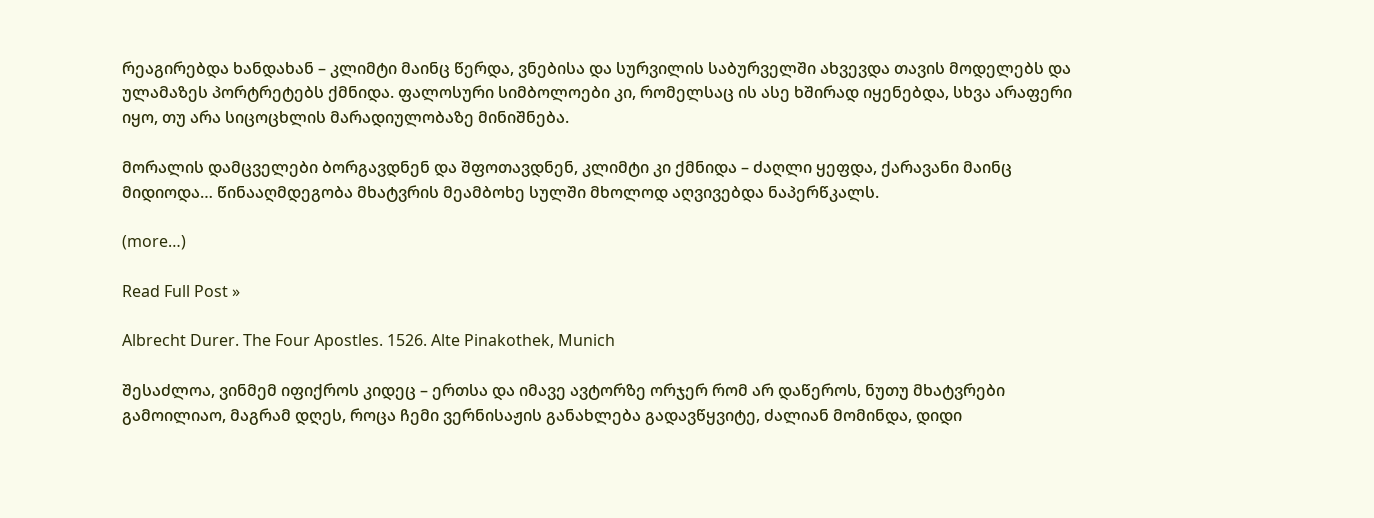რეაგირებდა ხანდახან – კლიმტი მაინც წერდა, ვნებისა და სურვილის საბურველში ახვევდა თავის მოდელებს და ულამაზეს პორტრეტებს ქმნიდა. ფალოსური სიმბოლოები კი, რომელსაც ის ასე ხშირად იყენებდა, სხვა არაფერი იყო, თუ არა სიცოცხლის მარადიულობაზე მინიშნება.

მორალის დამცველები ბორგავდნენ და შფოთავდნენ, კლიმტი კი ქმნიდა – ძაღლი ყეფდა, ქარავანი მაინც მიდიოდა… წინააღმდეგობა მხატვრის მეამბოხე სულში მხოლოდ აღვივებდა ნაპერწკალს.

(more…)

Read Full Post »

Albrecht Durer. The Four Apostles. 1526. Alte Pinakothek, Munich

შესაძლოა, ვინმემ იფიქროს კიდეც – ერთსა და იმავე ავტორზე ორჯერ რომ არ დაწეროს, ნუთუ მხატვრები გამოილიაო, მაგრამ დღეს, როცა ჩემი ვერნისაჟის განახლება გადავწყვიტე, ძალიან მომინდა, დიდი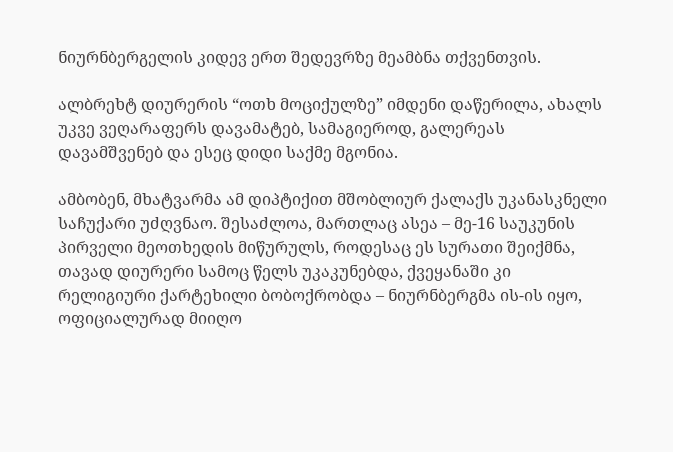ნიურნბერგელის კიდევ ერთ შედევრზე მეამბნა თქვენთვის.

ალბრეხტ დიურერის “ოთხ მოციქულზე” იმდენი დაწერილა, ახალს უკვე ვეღარაფერს დავამატებ, სამაგიეროდ, გალერეას დავამშვენებ და ესეც დიდი საქმე მგონია.

ამბობენ, მხატვარმა ამ დიპტიქით მშობლიურ ქალაქს უკანასკნელი საჩუქარი უძღვნაო. შესაძლოა, მართლაც ასეა – მე-16 საუკუნის პირველი მეოთხედის მიწურულს, როდესაც ეს სურათი შეიქმნა, თავად დიურერი სამოც წელს უკაკუნებდა, ქვეყანაში კი რელიგიური ქარტეხილი ბობოქრობდა – ნიურნბერგმა ის-ის იყო, ოფიციალურად მიიღო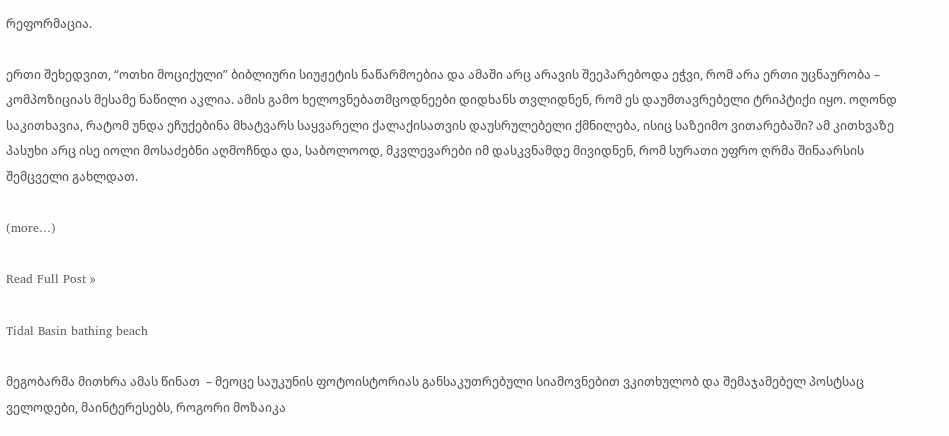რეფორმაცია.

ერთი შეხედვით, “ოთხი მოციქული” ბიბლიური სიუჟეტის ნაწარმოებია და ამაში არც არავის შეეპარებოდა ეჭვი, რომ არა ერთი უცნაურობა – კომპოზიციას მესამე ნაწილი აკლია. ამის გამო ხელოვნებათმცოდნეები დიდხანს თვლიდნენ, რომ ეს დაუმთავრებელი ტრიპტიქი იყო. ოღონდ საკითხავია, რატომ უნდა ეჩუქებინა მხატვარს საყვარელი ქალაქისათვის დაუსრულებელი ქმნილება, ისიც საზეიმო ვითარებაში? ამ კითხვაზე პასუხი არც ისე იოლი მოსაძებნი აღმოჩნდა და, საბოლოოდ, მკვლევარები იმ დასკვნამდე მივიდნენ, რომ სურათი უფრო ღრმა შინაარსის შემცველი გახლდათ.

(more…)

Read Full Post »

Tidal Basin bathing beach

მეგობარმა მითხრა ამას წინათ  – მეოცე საუკუნის ფოტოისტორიას განსაკუთრებული სიამოვნებით ვკითხულობ და შემაჯამებელ პოსტსაც ველოდები, მაინტერესებს, როგორი მოზაიკა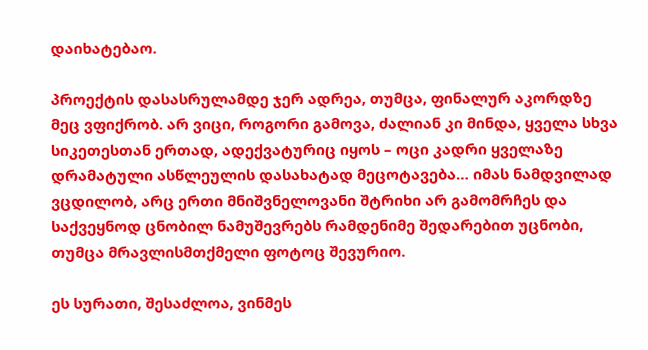დაიხატებაო.

პროექტის დასასრულამდე ჯერ ადრეა, თუმცა, ფინალურ აკორდზე მეც ვფიქრობ. არ ვიცი, როგორი გამოვა, ძალიან კი მინდა, ყველა სხვა სიკეთესთან ერთად, ადექვატურიც იყოს – ოცი კადრი ყველაზე დრამატული ასწლეულის დასახატად მეცოტავება… იმას ნამდვილად ვცდილობ, არც ერთი მნიშვნელოვანი შტრიხი არ გამომრჩეს და საქვეყნოდ ცნობილ ნამუშევრებს რამდენიმე შედარებით უცნობი, თუმცა მრავლისმთქმელი ფოტოც შევურიო.

ეს სურათი, შესაძლოა, ვინმეს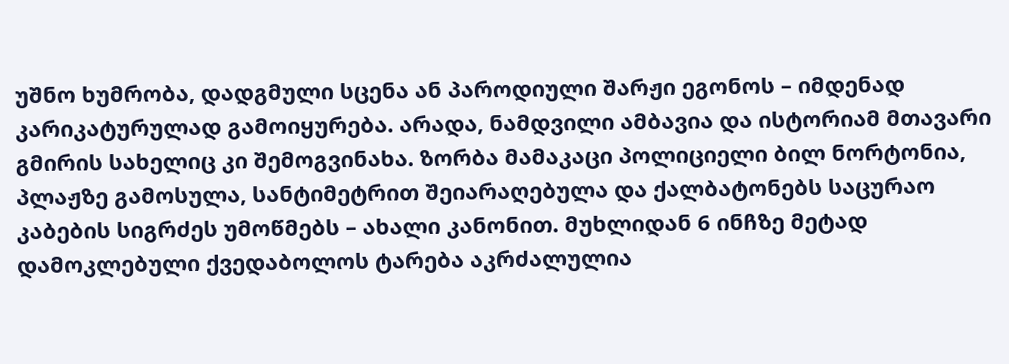უშნო ხუმრობა, დადგმული სცენა ან პაროდიული შარჟი ეგონოს – იმდენად კარიკატურულად გამოიყურება. არადა, ნამდვილი ამბავია და ისტორიამ მთავარი გმირის სახელიც კი შემოგვინახა. ზორბა მამაკაცი პოლიციელი ბილ ნორტონია, პლაჟზე გამოსულა, სანტიმეტრით შეიარაღებულა და ქალბატონებს საცურაო კაბების სიგრძეს უმოწმებს – ახალი კანონით. მუხლიდან 6 ინჩზე მეტად დამოკლებული ქვედაბოლოს ტარება აკრძალულია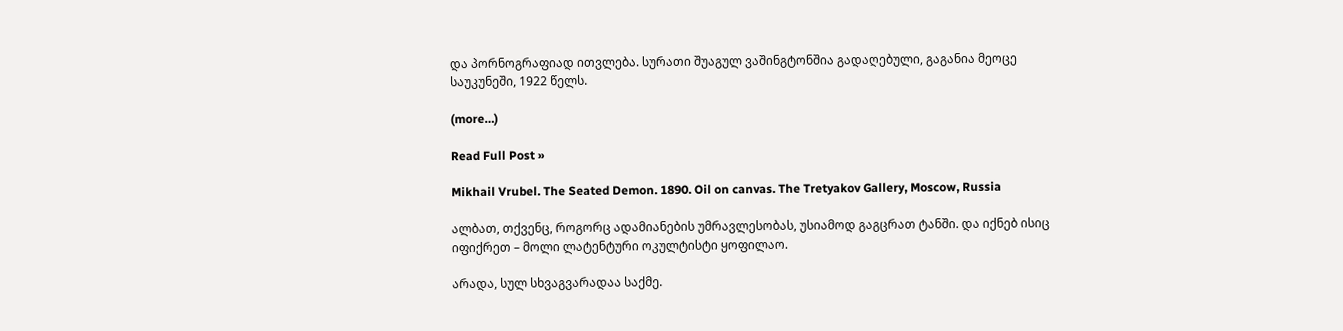და პორნოგრაფიად ითვლება. სურათი შუაგულ ვაშინგტონშია გადაღებული, გაგანია მეოცე საუკუნეში, 1922 წელს.

(more…)

Read Full Post »

Mikhail Vrubel. The Seated Demon. 1890. Oil on canvas. The Tretyakov Gallery, Moscow, Russia

ალბათ, თქვენც, როგორც ადამიანების უმრავლესობას, უსიამოდ გაგცრათ ტანში. და იქნებ ისიც იფიქრეთ – მოლი ლატენტური ოკულტისტი ყოფილაო.

არადა, სულ სხვაგვარადაა საქმე.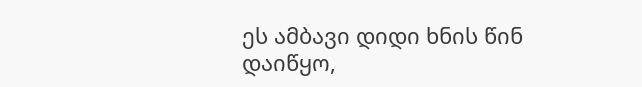ეს ამბავი დიდი ხნის წინ დაიწყო,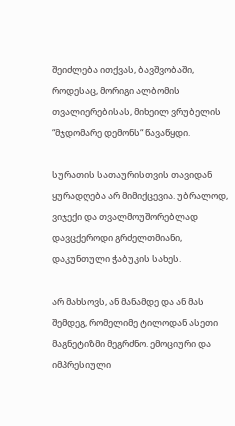შეიძლება ითქვას, ბავშვობაში, როდესაც, მორიგი ალბომის თვალიერებისას, მიხეილ ვრუბელის “მჯდომარე დემონს“ წავაწყდი.

სურათის სათაურისთვის თავიდან ყურადღება არ მიმიქცევია. უბრალოდ, ვიჯექი და თვალმოუშორებლად დავცქეროდი გრძელთმიანი, დაკუნთული ჭაბუკის სახეს.

არ მახსოვს, ან მანამდე და ან მას შემდეგ, რომელიმე ტილოდან ასეთი მაგნეტიზმი მეგრძნო. ემოციური და იმპრესიული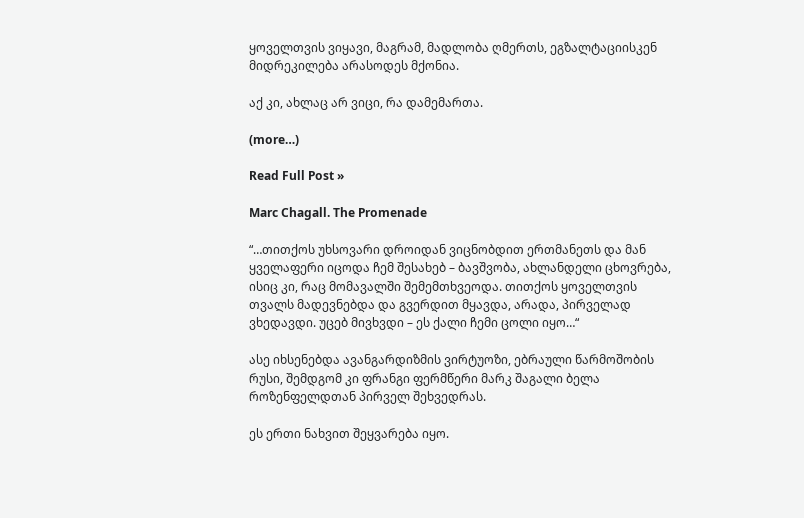ყოველთვის ვიყავი, მაგრამ, მადლობა ღმერთს, ეგზალტაციისკენ მიდრეკილება არასოდეს მქონია.

აქ კი, ახლაც არ ვიცი, რა დამემართა.

(more…)

Read Full Post »

Marc Chagall. The Promenade

“…თითქოს უხსოვარი დროიდან ვიცნობდით ერთმანეთს და მან ყველაფერი იცოდა ჩემ შესახებ – ბავშვობა, ახლანდელი ცხოვრება, ისიც კი, რაც მომავალში შემემთხვეოდა. თითქოს ყოველთვის თვალს მადევნებდა და გვერდით მყავდა, არადა, პირველად ვხედავდი. უცებ მივხვდი – ეს ქალი ჩემი ცოლი იყო…“

ასე იხსენებდა ავანგარდიზმის ვირტუოზი, ებრაული წარმოშობის რუსი, შემდგომ კი ფრანგი ფერმწერი მარკ შაგალი ბელა როზენფელდთან პირველ შეხვედრას.

ეს ერთი ნახვით შეყვარება იყო.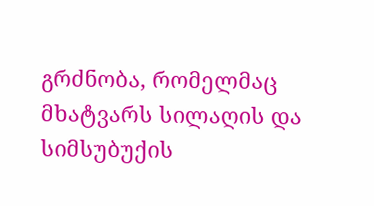გრძნობა, რომელმაც მხატვარს სილაღის და სიმსუბუქის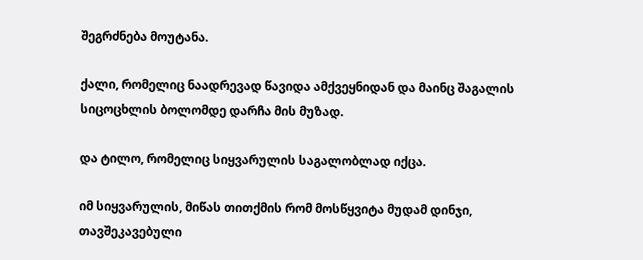შეგრძნება მოუტანა.

ქალი, რომელიც ნაადრევად წავიდა ამქვეყნიდან და მაინც შაგალის სიცოცხლის ბოლომდე დარჩა მის მუზად.

და ტილო, რომელიც სიყვარულის საგალობლად იქცა.

იმ სიყვარულის, მიწას თითქმის რომ მოსწყვიტა მუდამ დინჯი, თავშეკავებული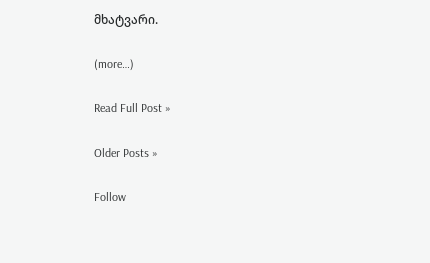მხატვარი.

(more…)

Read Full Post »

Older Posts »

Follow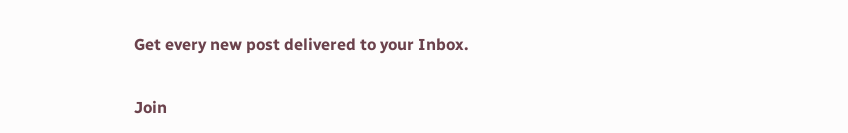Get every new post delivered to your Inbox.

Join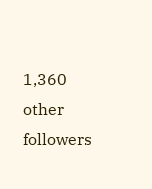1,360 other followers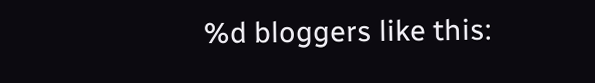%d bloggers like this: